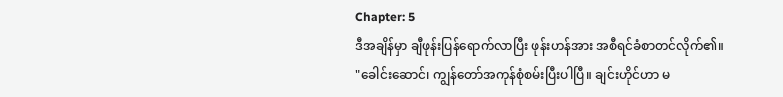Chapter: 5
ဒီအချိန်မှာ ချီဖုန်းပြန်ရောက်လာပြီး ဖုန်းဟန်အား အစီရင်ခံစာတင်လိုက်၏။
"ခေါင်းဆောင်၊ ကျွန်တော်အကုန်စုံစမ်းပြီးပါပြီ။ ချင်းဟိုင်ဟာ မ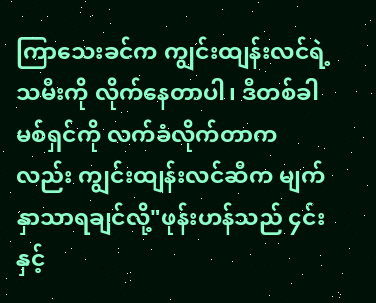ကြာသေးခင်က ကျွင်းထျန်းလင်ရဲ့သမီးကို လိုက်နေတာပါ၊ ဒီတစ်ခါမစ်ရှင်ကို လက်ခံလိုက်တာကလည်း ကျွင်းထျန်းလင်ဆီက မျက်နှာသာရချင်လို့"ဖုန်းဟန်သည် ၄င်းနှင့်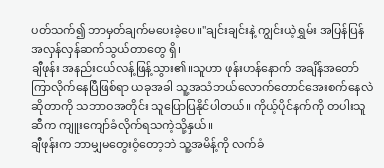ပတ်သက်၍ ဘာမှတ်ချက်မပေးခဲ့ပေ။"ချင်းချင်းနဲ့ ကျွင်းယဲ့ရွှမ်း အပြန်ပြန်အလှန်လှန်ဆက်သွယ်တာတွေ ရှိ၊
ချီဖုန်း အနည်းငယ်လန့်ဖြန့်သွား၏။သူဟာ ဖုန်းဟန်နောက် အချိန်အတော်ကြာလိုက်နေပြီဖြစ်ရာ ယခုအခါ သူ့အသံဘယ်လောက်တောင်အေးစက်နေလဲဆိုတာကို သဘာဝအတိုင်း သူပြောပြနိုင်ပါတယ်။ ကိုယ့်ပိုင်နက်ကို တပါးသူဆီက ကျူးကျော်ခံလိုက်ရသကဲ့သို့နှယ်။
ချီဖုန်းက ဘာမျှမတွေးဝံ့တော့ဘဲ သူ့အမိန့်ကို လက်ခံ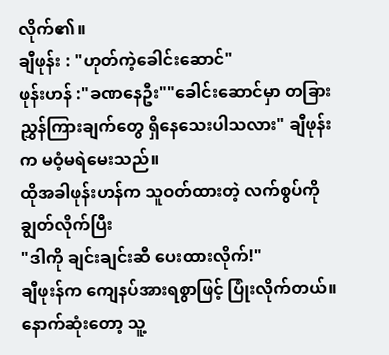လိုက်၏။
ချီဖုန်း : "ဟုတ်ကဲ့ခေါင်းဆောင်"
ဖုန်းဟန် :"ခဏနေဦး""ခေါင်းဆောင်မှာ တခြားညွှန်ကြားချက်တွေ ရှိနေသေးပါသလား" ချီဖုန်းက မဝံ့မရဲမေးသည်။
ထိုအခါဖုန်းဟန်က သူဝတ်ထားတဲ့ လက်စွပ်ကို ချွတ်လိုက်ပြီး
"ဒါကို ချင်းချင်းဆီ ပေးထားလိုက်!"
ချီဖုးန်က ကျေနပ်အားရစွာဖြင့် ပြုံးလိုက်တယ်။ နောက်ဆုံးတော့ သူ့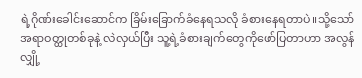ရဲ့ဂိုဏ်းခေါင်းဆောင်က ခြိမ်းခြောက်ခံနေရသလို ခံစားနေရတာပဲ။သို့သော် အရာဝတ္ထုတစ်ခုနဲ့ လဲလှယ်ပြီး သူ့ရဲ့ခံစားချက်တွေကိုဖော်ပြတာဟာ အလွန်လျှို့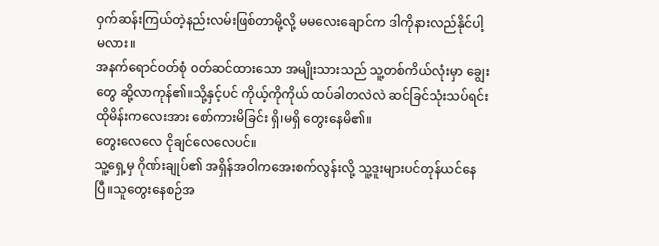ဝှက်ဆန်းကြယ်တဲ့နည်းလမ်းဖြစ်တာမို့လို့ မမလေးချောင်က ဒါကိုနားလည်နိုင်ပါ့မလား။
အနက်ရောင်ဝတ်စုံ ၀တ်ဆင်ထားသော အမျိုးသားသည် သူ့တစ်ကိယ်လုံးမှာ ချွေးတွေ ဆို့လာကုန်၏။သို့နှင့်ပင် ကိုယ့်ကိုကိုယ် ထပ်ခါတလဲလဲ ဆင်ခြင်သုံးသပ်ရင်း ထိုမိန်းကလေးအား စော်ကားမိခြင်း ရှိ၊မရှိ တွေးနေမိ၏။
တွေးလေလေ ငိုချင်လေလေပင်။
သူ့ရှေ့မှ ဂိုဏ်းချုပ်၏ အရှိန်အဝါကအေးစက်လွန်းလို့ သူ့ဒူးများပင်တုန်ယင်နေပြီ။သူတွေးနေစဉ်အ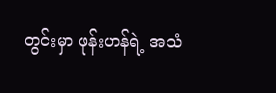တွင်းမှာ ဖုန်းဟန်ရဲ့ အသံ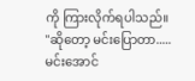ကို ကြားလိုက်ရပါသည်။
"ဆိုတော့ မင်းပြောတာ..... မင်းအောင်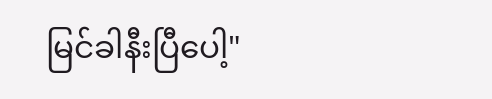မြင်ခါနီးပြီပေါ့"